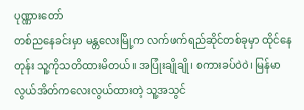ပုဏ္ဏားတော်
တစ်ညနေခင်းမှာ မန္တလေးမြို့က လက်ဖက်ရည်ဆိုင်တစ်ခုမှာ ထိုင်နေတုန်း သူ့ကိုသတိထားမိတယ်။ အပြုံးချိုချို၊ စကားခပ်ဝဲ၀ဲ၊ မြန်မာလွယ်အိတ်ကလေးလွယ်ထားတဲ့ သူ့အသွင်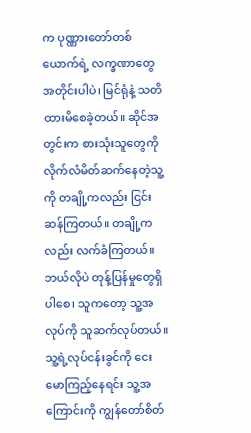က ပုဏ္ဏားတော်တစ်ယောက်ရဲ့ လက္ခဏာတွေ အတိုင်းပါပဲ၊ မြင်ရုံနဲ့ သတိထားမိစေခဲ့တယ်။ ဆိုင်အတွင်းက စားသုံးသူတွေကို လိုက်လံမိတ်ဆက်နေတဲ့သူ့ကို တချို့ကလည်း ငြင်းဆန်ကြတယ်။ တချို့ကလည်း လက်ခံကြတယ်။ ဘယ်လိုပဲ တုန့်ပြန်မှုတွေရှိပါစေ၊ သူကတော့ သူ့အလုပ်ကို သူဆက်လုပ်တယ်။
သူ့ရဲ့လုပ်ငန်းခွင်ကို ငေးမောကြည့်နေရင်း သူ့အကြောင်းကို ကျွန်တော်စိတ်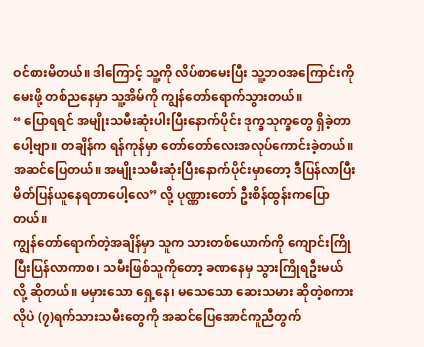ဝင်စားမိတယ်။ ဒါကြောင့် သူ့ကို လိပ်စာမေးပြီး သူ့ဘဝအကြောင်းကိုမေးဖို့ တစ်ညနေမှာ သူ့အိမ်ကို ကျွန်တော်ရောက်သွားတယ်။
“ ပြောရရင် အမျိုးသမီးဆုံးပါးပြီးနောက်ပိုင်း ဒုက္ခသုက္ခတွေ ရှိခဲ့တာပေါ့ဗျာ။ တချိန်က ရန်ကုန်မှာ တော်တော်လေးအလုပ်ကောင်းခဲ့တယ်။ အဆင်ပြေတယ်။ အမျိုးသမီးဆုံးပြီးနောက်ပိုင်းမှာတော့ ဒီပြန်လာပြီး မိတ်ပြန်ယူနေရတာပေါ့လေ” လို့ ပုဏ္ဏားတော် ဦးစိန်ထွန်းကပြောတယ်။
ကျွန်တော်ရောက်တဲ့အချိန်မှာ သူက သားတစ်ယောက်ကို ကျောင်းကြိုပြီးပြန်လာကာစ၊ သမီးဖြစ်သူကိုတော့ ခဏနေမှ သွားကြိုရဦးမယ်လို့ ဆိုတယ်။ မမှားသော ရှေ့နေ၊ မသေသော ဆေးသမား ဆိုတဲ့စကားလိုပဲ (၇)ရက်သားသမီးတွေကို အဆင်ပြေအောင်ကူညီတွက်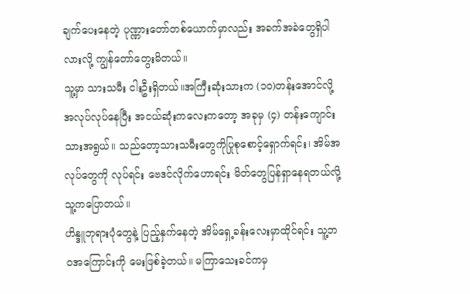ချက်ပေးနေတဲ့ ပုဏ္ဏားတော်တစ်ယောက်မှာလည်း အခက်အခဲတွေရှိပါလားလို့ ကျွန်တော်တွေးမိတယ်။
သူ့မှာ သားသမီး ငါးဦးရှိတယ်။အကြီးဆုံးသားက (၁၀)တန်းအောင်လို့ အလုပ်လုပ်နေပြီး အငယ်ဆုံးကလေးကတော့ အခုမှ (၄) တန်းကျောင်းသားအရွယ်။ သည်တော့သားသမီးတွေကိုပြုစုစောင့်ရှောက်ရင်း၊ အိမ်အလုပ်တွေကို လုပ်ရင်း ဗေဒင်လိုက်ဟောရင်း မိတ်တွေပြန်ရှာနေရတယ်လို့ သူ့ကပြောတယ်။
ဟိန္ဒူဘုရားပုံတွေနဲ့ ပြည့်နှက်နေတဲ့ အိမ်ရှေ့ခန်းလေးမှာထိုင်ရင်း သူ့ဘဝအကြောင်းကို မေးဖြစ်ခဲ့တယ်။ မကြာသေးခင်ကမှ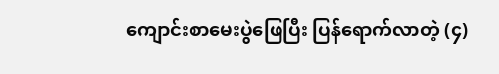ကျောင်းစာမေးပွဲဖြေပြီး ပြန်ရောက်လာတဲ့ (၄)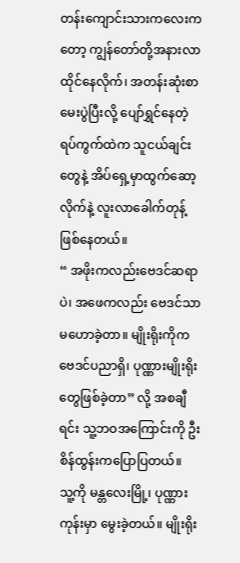တန်းကျောင်းသားကလေးကတော့ ကျွန်တော်တို့အနားလာထိုင်နေလိုက်၊ အတန်းဆုံးစာမေးပွဲပြီးလို့ ပျော်ရွှင်နေတဲ့ ရပ်ကွက်ထဲက သူငယ်ချင်းတွေနဲ့ အိပ်ရှေ့မှာထွက်ဆော့လိုက်နဲ့ လူးလာခေါက်တုန့် ဖြစ်နေတယ်။
“ အဖိုးကလည်းဗေဒင်ဆရာပဲ၊ အဖေကလည်း ဗေဒင်သာမဟောခဲ့တာ။ မျိုးရိုးကိုက ဗေဒင်ပညာရှိ၊ ပုဏ္ဏားမျိုးရိုးတွေဖြစ်ခဲ့တာ” လို့ အစချီရင်း သူ့ဘဝအကြောင်းကို ဦးစိန်ထွန်းကပြောပြတယ်။
သူ့ကို မန္တလေးမြို့၊ ပုဏ္ဏားကုန်းမှာ မွေးခဲ့တယ်။ မျိုးရိုး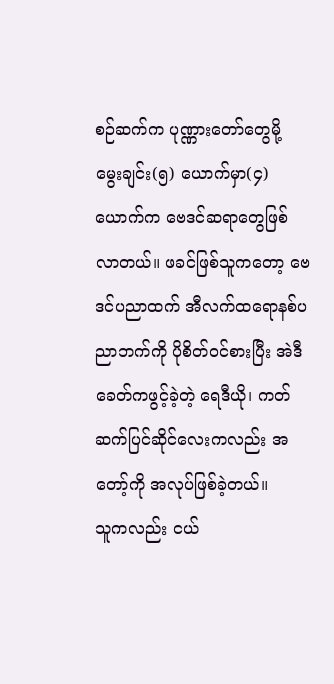စဉ်ဆက်က ပုဏ္ဏားတော်တွေမို့ မွေးချင်း(၅) ယောက်မှာ(၄) ယောက်က ဗေဒင်ဆရာတွေဖြစ်လာတယ်။ ဖခင်ဖြစ်သူကတော့ ဗေဒင်ပညာထက် အီလက်ထရောနစ်ပညာဘက်ကို ပိုစိတ်ဝင်စားပြီး အဲဒီခေတ်ကဖွင့်ခဲ့တဲ့ ရေဒီယို၊ ကတ်ဆက်ပြင်ဆိုင်လေးကလည်း အတော့်ကို အလုပ်ဖြစ်ခဲ့တယ်။
သူကလည်း ငယ်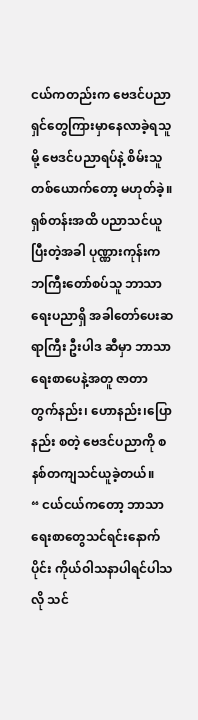ငယ်ကတည်းက ဗေဒင်ပညာရှင်တွေကြားမှာနေလာခဲ့ရသူမို့ ဗေဒင်ပညာရပ်နဲ့ စိမ်းသူတစ်ယောက်တော့ မဟုတ်ခဲ့။ ရှစ်တန်းအထိ ပညာသင်ယူပြီးတဲ့အခါ ပုဏ္ဏားကုန်းက ဘကြီးတော်စပ်သူ ဘာသာရေးပညာရှိ အခါတော်ပေးဆရာကြီး ဦးပါဒ ဆီမှာ ဘာသာရေးစာပေနဲ့အတူ ဇာတာတွက်နည်း၊ ဟောနည်း၊ပြောနည်း စတဲ့ ဗေဒင်ပညာကို စနစ်တကျသင်ယူခဲ့တယ်။
“ ငယ်ငယ်ကတော့ ဘာသာရေးစာတွေသင်ရင်းနောက်ပိုင်း ကိုယ်ဝါသနာပါရင်ပါသလို သင်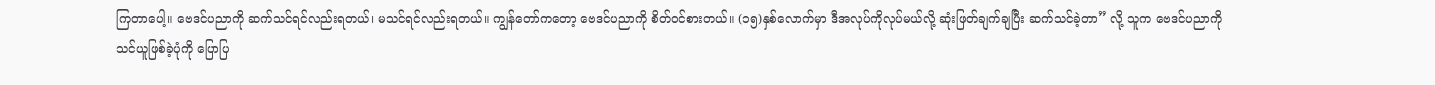ကြတာပေါ့။ ဗေဒင်ပညာကို ဆက်သင်ရင်လည်းရတယ်၊ မသင်ရင်လည်းရတယ်။ ကျွန်တော်ကတော့ ဗေဒင်ပညာကို စိတ်ဝင်စားတယ်။ (၁၅)နှစ်လောက်မှာ ဒီအလုပ်ကိုလုပ်မယ်လို့ ဆုံးဖြတ်ချက်ချပြီး ဆက်သင်ခဲ့တာ” လို့ သူက ဗေဒင်ပညာကိုသင်ယူဖြစ်ခဲ့ပုံကို ပြောပြ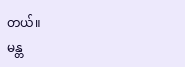တယ်။
မန္တ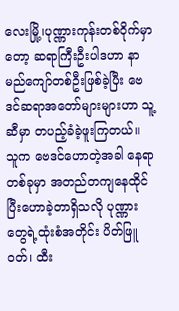လေးမြို့၊ပုဏ္ဏားကုန်းတစ်ဝိုက်မှာတော့ ဆရာကြီးဦးပါဒဟာ နာမည်ကျော်တစ်ဦးဖြစ်ခဲ့ပြီး ဗေဒင်ဆရာအတော်များများဟာ သူ့ဆီမှာ တပည့်ခံခဲ့ဖူးကြတယ်။
သူက ဗေဒင်ဟောတဲ့အခါ နေရာတစ်ခုမှာ အတည်တကျနေထိုင်ပြီးဟောခဲ့တာရှိသလို ပုဏ္ဏားတွေရဲ့ထုံးစံအတိုင်း ပိတ်ဖြူဝတ်၊ ထီး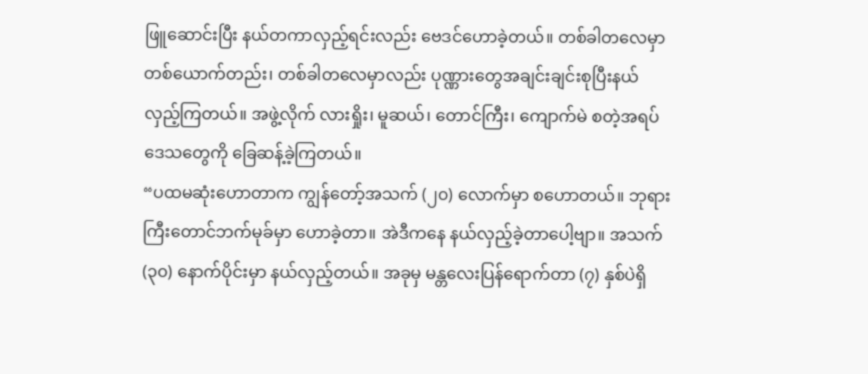ဖြူဆောင်းပြီး နယ်တကာလှည့်ရင်းလည်း ဗေဒင်ဟောခဲ့တယ်။ တစ်ခါတလေမှာ တစ်ယောက်တည်း၊ တစ်ခါတလေမှာလည်း ပုဏ္ဏားတွေအချင်းချင်းစုပြီးနယ်လှည့်ကြတယ်။ အဖွဲ့လိုက် လားရှိုး၊ မူဆယ်၊ တောင်ကြီး၊ ကျောက်မဲ စတဲ့အရပ်ဒေသတွေကို ခြေဆန့်ခဲ့ကြတယ်။
“ပထမဆုံးဟောတာက ကျွန်တော့်အသက် (၂၀) လောက်မှာ စဟောတယ်။ ဘုရားကြီးတောင်ဘက်မုခ်မှာ ဟောခဲ့တာ။ အဲဒီကနေ နယ်လှည့်ခဲ့တာပေါ့ဗျာ။ အသက် (၃၀) နောက်ပိုင်းမှာ နယ်လှည့်တယ်။ အခုမှ မန္တလေးပြန်ရောက်တာ (၇) နှစ်ပဲရှိ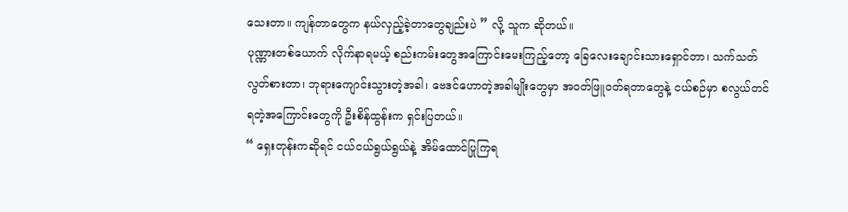သေးတာ။ ကျန်တာတွေက နယ်လှည့်ခဲ့တာတွေချည်းပဲ ” လို့ သူက ဆိုတယ်။
ပုဏ္ဏားတစ်ယောက် လိုက်နာရမယ့် စည်းကမ်းတွေအကြောင်းမေးကြည့်တော့ ခြေလေးချောင်းသားရှောင်တာ၊ သက်သတ်လွတ်စားတာ၊ ဘုရားကျောင်းသွားတဲ့အခါ၊ ဗေဒင်ဟောတဲ့အခါမျိုးတွေမှာ အဝတ်ဖြူဝတ်ရတာတွေနဲ့ ငယ်စဉ်မှာ စလွယ်တင်ရတဲ့အကြောင်းတွေကို ဦးစိန်ထွန်းက ရှင်းပြတယ်။
“ ရှေးတုန်းကဆိုရင် ငယ်ငယ်ရွယ်ရွယ်နဲ့ အိမ်ထောင်ပြုကြရ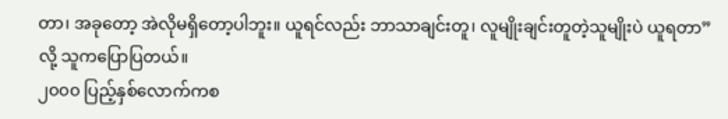တာ၊ အခုတော့ အဲလိုမရှိတော့ပါဘူး။ ယူရင်လည်း ဘာသာချင်းတူ၊ လူမျိုးချင်းတူတဲ့သူမျိုးပဲ ယူရတာ” လို့ သူကပြောပြတယ်။
၂၀၀၀ ပြည့်နှစ်လောက်ကစ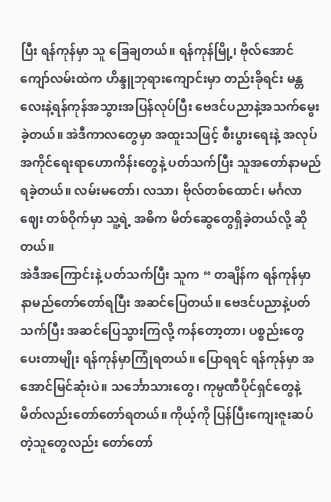ပြီး ရန်ကုန်မှာ သူ ခြေချတယ်။ ရန်ကုန်မြို့၊ ဗိုလ်အောင်ကျော်လမ်းထဲက ဟိန္ဒူဘုရားကျောင်းမှာ တည်းခိုရင်း မန္တလေးနဲ့ရန်ကုန်အသွားအပြန်လုပ်ပြီး ဗေဒင်ပညာနဲ့အသက်မွေးခဲ့တယ်။ အဲဒီကာလတွေမှာ အထူးသဖြင့် စီးပွားရေးနဲ့ အလုပ်အကိုင်ရေးရာဟောကိန်းတွေနဲ့ ပတ်သက်ပြီး သူအတော်နာမည်ရခဲ့တယ်။ လမ်းမတော်၊ လသာ၊ ဗိုလ်တစ်ထောင်၊ မင်္ဂလာဈေး တစ်ဝိုက်မှာ သူ့ရဲ့ အဓိက မိတ်ဆွေတွေရှိခဲ့တယ်လို့ ဆိုတယ်။
အဲဒီအကြောင်းနဲ့ ပတ်သက်ပြီး သူက “ တချိန်က ရန်ကုန်မှာ နာမည်တော်တော်ရပြီး အဆင်ပြေတယ်။ ဗေဒင်ပညာနဲ့ပတ်သက်ပြီး အဆင်ပြေသွားကြလို့ ကန်တော့တာ၊ ပစ္စည်းတွေပေးတာမျိုး ရန်ကုန်မှာကြုံရတယ်။ ပြောရရင် ရန်ကုန်မှာ အအောင်မြင်ဆုံးပဲ။ သင်္ဘောသားတွေ၊ ကုမ္ပဏီပိုင်ရှင်တွေနဲ့ မိတ်လည်းတော်တော်ရတယ်။ ကိုယ့်ကို ပြန်ပြီးကျေးဇူးဆပ်တဲ့သူတွေလည်း တော်တော်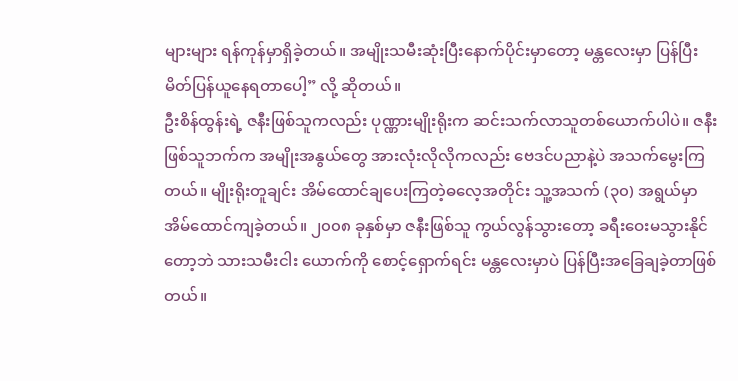များများ ရန်ကုန်မှာရှိခဲ့တယ်။ အမျိုးသမီးဆုံးပြီးနောက်ပိုင်းမှာတော့ မန္တလေးမှာ ပြန်ပြီး မိတ်ပြန်ယူနေရတာပေါ့” လို့ ဆိုတယ်။
ဦးစိန်ထွန်းရဲ့ ဇနီးဖြစ်သူကလည်း ပုဏ္ဏားမျိုးရိုးက ဆင်းသက်လာသူတစ်ယောက်ပါပဲ။ ဇနီးဖြစ်သူဘက်က အမျိုးအနွယ်တွေ အားလုံးလိုလိုကလည်း ဗေဒင်ပညာနဲ့ပဲ အသက်မွေးကြတယ်။ မျိုးရိုးတူချင်း အိမ်ထောင်ချပေးကြတဲ့ဓလေ့အတိုင်း သူ့အသက် (၃၀) အရွယ်မှာ အိမ်ထောင်ကျခဲ့တယ်။ ၂၀၀၈ ခုနှစ်မှာ ဇနီးဖြစ်သူ ကွယ်လွန်သွားတော့ ခရီးဝေးမသွားနိုင်တော့ဘဲ သားသမီးငါး ယောက်ကို စောင့်ရှောက်ရင်း မန္တလေးမှာပဲ ပြန်ပြီးအခြေချခဲ့တာဖြစ်တယ်။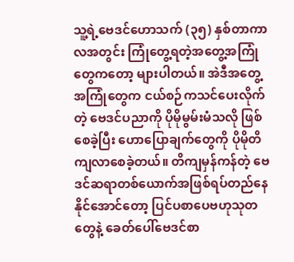သူ့ရဲ့ဗေဒင်ဟောသက် (၃၅) နှစ်တာကာလအတွင်း ကြုံတွေ့ရတဲ့အတွေ့အကြုံတွေကတော့ များပါတယ်။ အဲဒီအတွေ့အကြုံတွေက ငယ်စဉ်ကသင်ပေးလိုက်တဲ့ ဗေဒင်ပညာကို ပိုမိုမွမ်းမံသလို ဖြစ်စေခဲ့ပြီး ဟောပြောချက်တွေကို ပိုမိုတိကျလာစေခဲ့တယ်။ တိကျမှန်ကန်တဲ့ ဗေဒင်ဆရာတစ်ယောက်အဖြစ်ရပ်တည်နေနိုင်အောင်တော့ ပြင်ပစာပေဗဟုသုတတွေနဲ့ ခေတ်ပေါ်ဗေဒင်စာ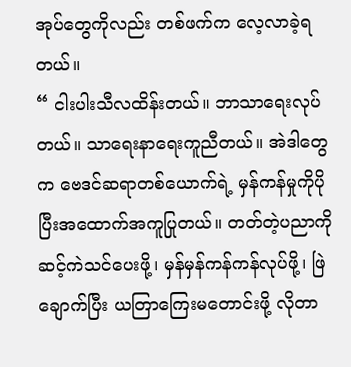အုပ်တွေကိုလည်း တစ်ဖက်က လေ့လာခဲ့ရတယ်။
“ ငါးပါးသီလထိန်းတယ်။ ဘာသာရေးလုပ်တယ်။ သာရေးနာရေးကူညီတယ်။ အဲဒါတွေက ဗေဒင်ဆရာတစ်ယောက်ရဲ့ မှန်ကန်မှုကိုပိုပြီးအထောက်အကူပြုတယ်။ တတ်တဲ့ပညာကို ဆင့်ကဲသင်ပေးဖို့၊ မှန်မှန်ကန်ကန်လုပ်ဖို့၊ ဖြဲချောက်ပြီး ယတြာကြေးမတောင်းဖို့ လိုတာ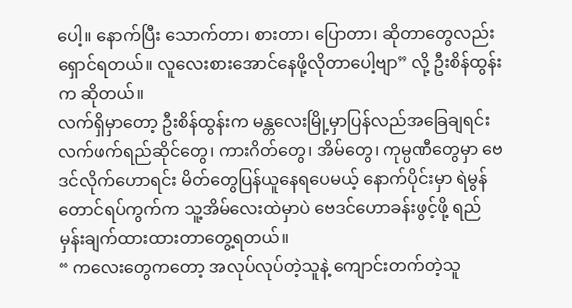ပေါ့။ နောက်ပြီး သောက်တာ၊ စားတာ၊ ပြောတာ၊ ဆိုတာတွေလည်း ရှောင်ရတယ်။ လူလေးစားအောင်နေဖို့လိုတာပေါ့ဗျာ” လို့ ဦးစိန်ထွန်းက ဆိုတယ်။
လက်ရှိမှာတော့ ဦးစိန်ထွန်းက မန္တလေးမြို့မှာပြန်လည်အခြေချရင်း လက်ဖက်ရည်ဆိုင်တွေ၊ ကားဂိတ်တွေ၊ အိမ်တွေ၊ ကုမ္ပဏီတွေမှာ ဗေဒင်လိုက်ဟောရင်း မိတ်တွေပြန်ယူနေရပေမယ့် နောက်ပိုင်းမှာ ရဲမွန်တောင်ရပ်ကွက်က သူ့အိမ်လေးထဲမှာပဲ ဗေဒင်ဟောခန်းဖွင့်ဖို့ ရည်မှန်းချက်ထားထားတာတွေ့ရတယ်။
“ ကလေးတွေကတော့ အလုပ်လုပ်တဲ့သူနဲ့ ကျောင်းတက်တဲ့သူ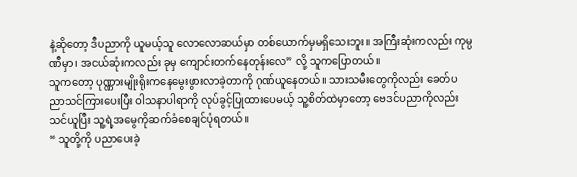နဲ့ဆိုတော့ ဒီပညာကို ယူမယ့်သူ လောလောဆယ်မှာ တစ်ယောက်မှမရှိသေးဘူး။ အကြီးဆုံးကလည်း ကုမ္ပဏီမှာ၊ အငယ်ဆုံးကလည်း ခုမှ ကျောင်းတက်နေတုန်းလေ” လို့ သူကပြောတယ်။
သူကတော့ ပုဏ္ဏားမျိုးရိုးကနေမွေးဖွားလာခဲ့တာကို ဂုဏ်ယူနေတယ်။ သားသမီးတွေကိုလည်း ခေတ်ပညာသင်ကြားပေးပြီး ဝါသနာပါရာကို လုပ်ခွင့်ပြုထားပေမယ့် သူ့စိတ်ထဲမှာတော့ ဗေဒင်ပညာကိုလည်း သင်ယူပြီး သူ့ရဲ့အမွေကိုဆက်ခံစေချင်ပုံရတယ်။
“ သူတို့ကို ပညာပေးခဲ့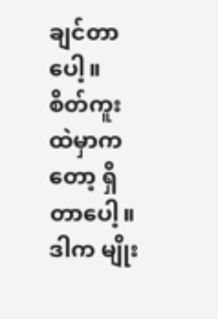ချင်တာပေါ့။ စိတ်ကူးထဲမှာကတော့ ရှိတာပေါ့။ ဒါက မျိုး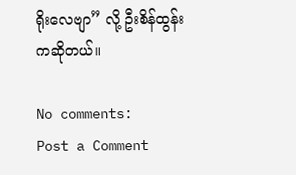ရိုးလေဗျာ” လို့ ဦးစိန်ထွန်းကဆိုတယ်။

No comments:
Post a Comment